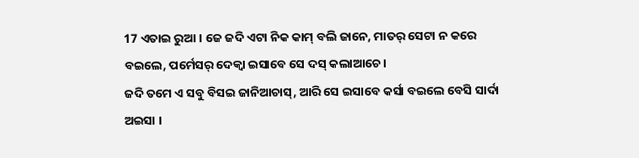17 ଏତାଇ ରୁଆ । ଜେ ଜଦି ଏଟା ନିକ କାମ୍ ବଲି ଜାନେ, ମାତର୍ ସେଟା ନ କରେ ବଇଲେ, ପର୍ମେସର୍ ଦେକ୍ବା ଇସାବେ ସେ ଦସ୍ କଲାଆଚେ ।
ଜଦି ତମେ ଏ ସବୁ ବିସଇ ଜାନିଆଚାସ୍, ଆରି ସେ ଇସାବେ କର୍ସା ବଇଲେ ବେସି ସାର୍ଦା ଅଇସା ।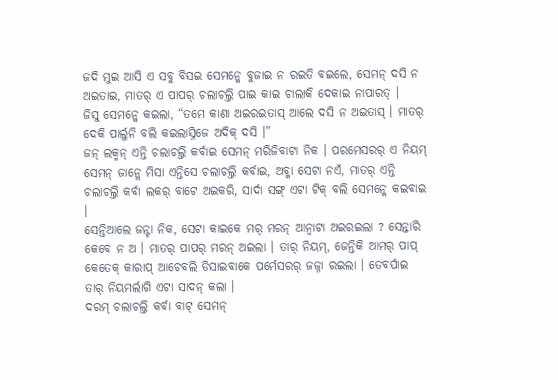ଜଦି ମୁଇ ଆସି ଏ ସବୁ ବିସଇ ସେମନ୍କେ ବୁଜାଇ ନ ରଇତି ବଇଲେ, ସେମନ୍ ଦସି ନ ଅଇତାଇ, ମାତର୍ ଏ ପାପର୍ ଚଲାଚଲ୍ତି ପାଇ କାଇ ଚାଲାକି ଦେକାଇ ନାପାରତ୍ ।
ଜିସୁ ସେମନ୍କେ କଇଲା, “ତମେ କାଣା ଅଇରଇତାସ୍ ଆଲେ ଦସି ନ ଅଇତାସ୍ । ମାତର୍ ଦେକି ପାର୍ଲୁନି ବଲି କଇଲାସ୍ନିଜେ ଅଦିକ୍ ଦସି ।”
ଜନ୍ ଲକ୍ମନ୍ ଏନ୍ତି ଚଲାଚଲ୍ତି କର୍ବାଇ ସେମନ୍ ମରିଜିବାଟା ନିକ । ପରମେସରର୍ ଏ ନିୟମ୍ ସେମନ୍ ଜାନ୍ଲେ ମିସା ଏନ୍ତିସେ ଚଲାଚଲ୍ତି କର୍ବାଇ, ଅବ୍କା ସେଟା ନଏଁ, ମାତର୍ ଏନ୍ତି ଚଲାଚଲ୍ତି କର୍ବା ଲକର୍ ବାଟେ ଅଇକରି, ସାର୍ଦା ସଙ୍ଗ୍ ଏଟା ଟିକ୍ ବଲି ସେମନ୍କେ କଇବାଇ ।
ସେନ୍ତିଆଲେ ଜନ୍ଟା ନିକ, ସେଟା କାଇକେ ମର୍ ମରନ୍ ଆନ୍ବାଟା ଅଇରଇଲା ? ସେନ୍ତାରି କେବେ ନ ଅ । ମାତର୍ ପାପର୍ ମରନ୍ ଅଇଲା । ତାର୍ ନିୟମ୍, ଜେନ୍ତିକି ଆମର୍ ପାପ୍ କେତେକ୍ କାରାପ୍ ଆଚେବଲି ଡିସାଇବାକେ ପର୍ମେସରର୍ ଜଜ୍ନା ରଇଲା । ତେବର୍ପାଇ ତାର୍ ନିୟମର୍ଲାଗି ଏଟା ସାଦନ୍ କଲା ।
ଦରମ୍ ଚଲାଚଲ୍ତି କର୍ବା ବାଟ୍ ସେମନ୍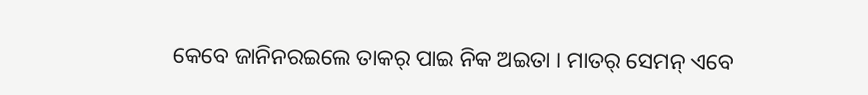କେବେ ଜାନିନରଇଲେ ତାକର୍ ପାଇ ନିକ ଅଇତା । ମାତର୍ ସେମନ୍ ଏବେ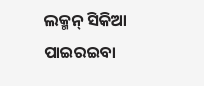ଲକ୍ମନ୍ ସିକିଆ ପାଇରଇବା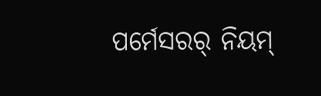ପର୍ମେସରର୍ ନିୟମ୍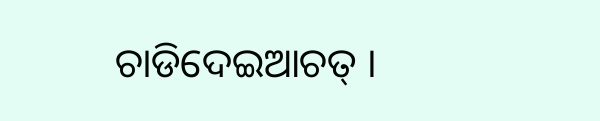ଚାଡିଦେଇଆଚତ୍ ।